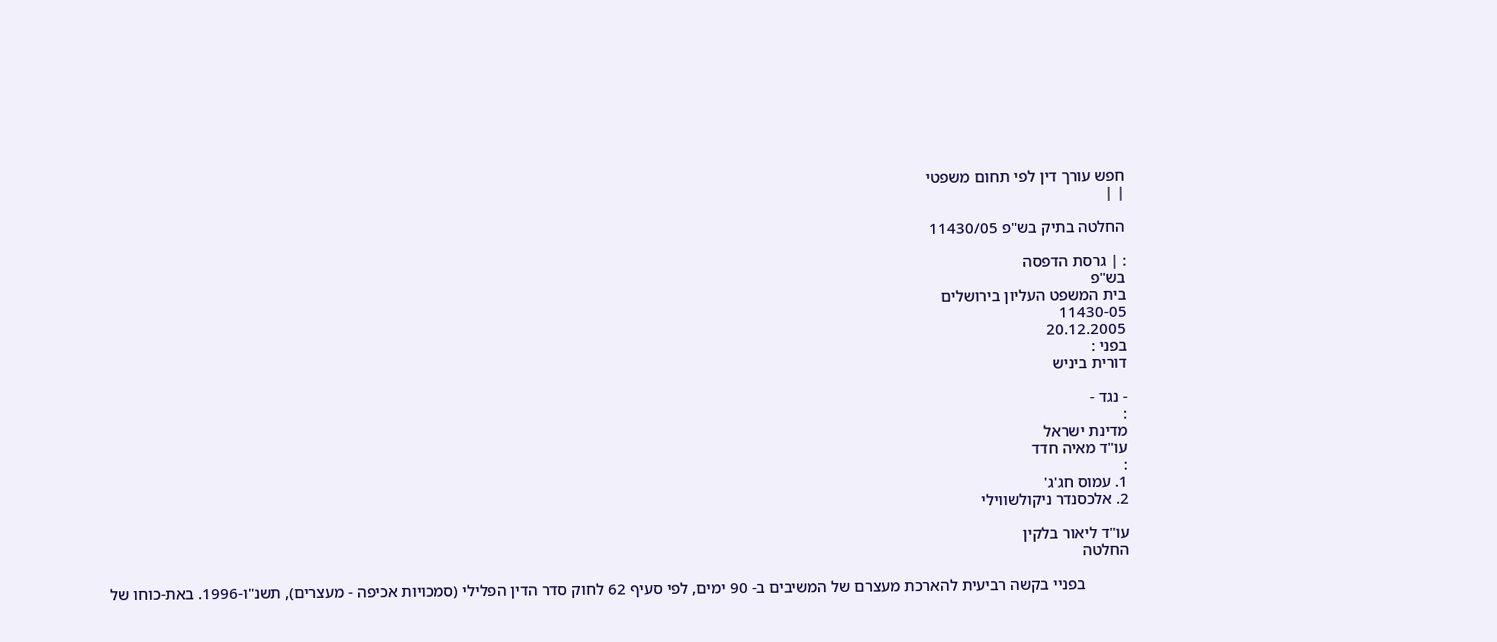חפש עורך דין לפי תחום משפטי
| |

החלטה בתיק בש"פ 11430/05

: | גרסת הדפסה
בש"פ
בית המשפט העליון בירושלים
11430-05
20.12.2005
בפני :
דורית ביניש

- נגד -
:
מדינת ישראל
עו"ד מאיה חדד
:
1. עמוס חג'ג'
2. אלכסנדר ניקולשווילי

עו"ד ליאור בלקין
החלטה

           בפניי בקשה רביעית להארכת מעצרם של המשיבים ב- 90 ימים, לפי סעיף 62 לחוק סדר הדין הפלילי (סמכויות אכיפה - מעצרים), תשנ"ו-1996. באת-כוחו של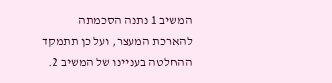המשיב 1 נתנה הסכמתה להארכת המעצר, ועל כן תתמקד ההחלטה בעניינו של המשיב 2.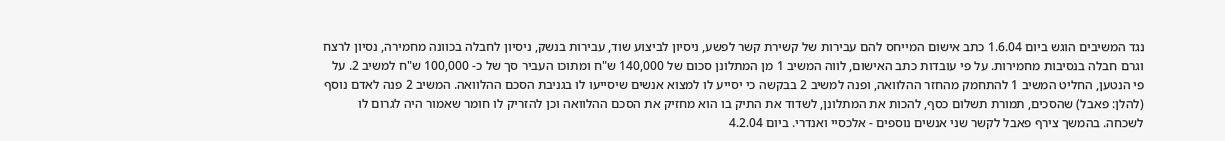נגד המשיבים הוגש ביום 1.6.04 כתב אישום המייחס להם עבירות של קשירת קשר לפשע, ניסיון לביצוע שוד, עבירות בנשק, ניסיון לחבלה בכוונה מחמירה, נסיון לרצח וגרם חבלה בנסיבות מחמירות. על פי עובדות כתב האישום, לווה המשיב 1 מן המתלונן סכום של 140,000 ש"ח ומתוכו העביר סך של כ- 100,000 ש"ח למשיב 2. על פי הנטען, החליט המשיב 1 להתחמק מהחזר ההלוואה, ופנה למשיב 2 בבקשה כי יסייע לו למצוא אנשים שיסייעו לו בגניבת הסכם ההלוואה. המשיב 2 פנה לאדם נוסף (להלן: פאבל) שהסכים, תמורת תשלום כסף, להכות את המתלונן, לשדוד את התיק בו הוא מחזיק את הסכם ההלוואה וכן להזריק לו חומר שאמור היה לגרום לו לשכחה. בהמשך צירף פאבל לקשר שני אנשים נוספים - אלכסיי ואנדרי. ביום 4.2.04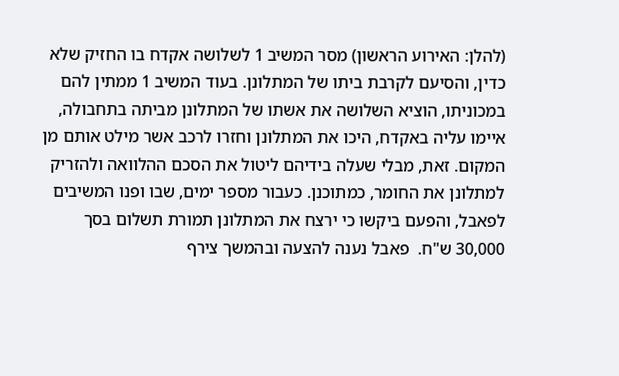(להלן: האירוע הראשון) מסר המשיב 1 לשלושה אקדח בו החזיק שלא כדין, והסיעם לקרבת ביתו של המתלונן. בעוד המשיב 1 ממתין להם במכוניתו, הוציא השלושה את אשתו של המתלונן מביתה בתחבולה, איימו עליה באקדח, היכו את המתלונן וחזרו לרכב אשר מילט אותם מן המקום. זאת, מבלי שעלה בידיהם ליטול את הסכם ההלוואה ולהזריק למתלונן את החומר, כמתוכנן. כעבור מספר ימים, שבו ופנו המשיבים לפאבל, והפעם ביקשו כי ירצח את המתלונן תמורת תשלום בסך 30,000 ש"ח.  פאבל נענה להצעה ובהמשך צירף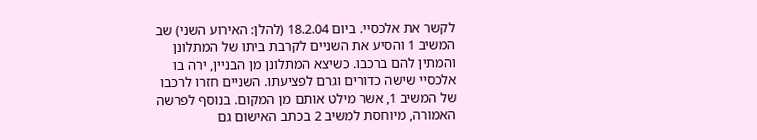לקשר את אלכסיי. ביום 18.2.04 (להלן: האירוע השני) שב המשיב 1 והסיע את השניים לקרבת ביתו של המתלונן והמתין להם ברכבו. כשיצא המתלונן מן הבניין, ירה בו אלכסיי שישה כדורים וגרם לפציעתו. השניים חזרו לרכבו של המשיב 1, אשר מילט אותם מן המקום. בנוסף לפרשה האמורה, מיוחסת למשיב 2 בכתב האישום גם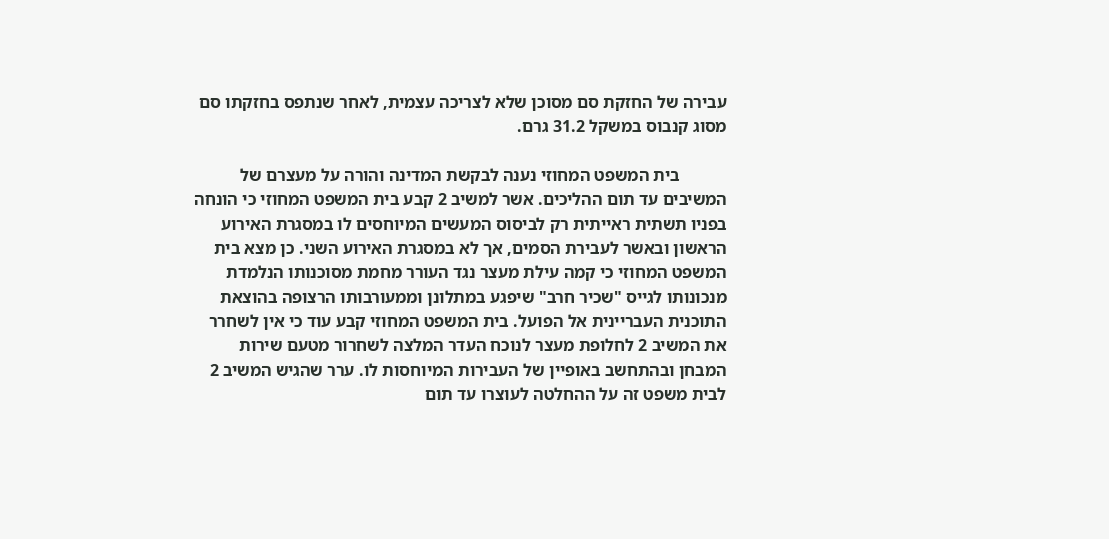עבירה של החזקת סם מסוכן שלא לצריכה עצמית, לאחר שנתפס בחזקתו סם מסוג קנבוס במשקל 31.2 גרם.

           בית המשפט המחוזי נענה לבקשת המדינה והורה על מעצרם של המשיבים עד תום ההליכים. אשר למשיב 2 קבע בית המשפט המחוזי כי הונחה בפניו תשתית ראייתית רק לביסוס המעשים המיוחסים לו במסגרת האירוע הראשון ובאשר לעבירת הסמים, אך לא במסגרת האירוע השני. כן מצא בית המשפט המחוזי כי קמה עילת מעצר נגד העורר מחמת מסוכנותו הנלמדת מנכונותו לגייס "שכיר חרב" שיפגע במתלונן וממעורבותו הרצופה בהוצאת התוכנית העבריינית אל הפועל. בית המשפט המחוזי קבע עוד כי אין לשחרר את המשיב 2 לחלופת מעצר לנוכח העדר המלצה לשחרור מטעם שירות המבחן ובהתחשב באופיין של העבירות המיוחסות לו. ערר שהגיש המשיב 2 לבית משפט זה על ההחלטה לעוצרו עד תום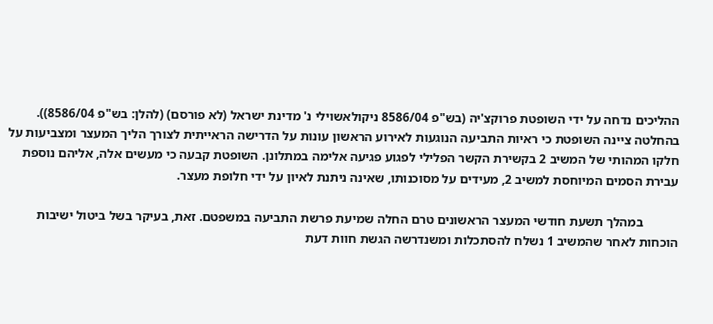ההליכים נדחה על ידי השופטת פרוקצ'יה (בש"פ 8586/04 ניקולאשוילי נ' מדינת ישראל (לא פורסם) (להלן: בש"פ 8586/04)). בהחלטה ציינה השופטת כי ראיות התביעה הנוגעות לאירוע הראשון עונות על הדרישה הראייתית לצורך הליך המעצר ומצביעות על חלקו המהותי של המשיב 2 בקשירת הקשר הפלילי לפגוע פגיעה אלימה במתלונן. השופטת קבעה כי מעשים אלה, אליהם נוספת עבירת הסמים המיוחסת למשיב 2, מעידים על מסוכנותו, שאינה ניתנת לאיון על ידי חלופת מעצר.

           במהלך תשעת חודשי המעצר הראשונים טרם החלה שמיעת פרשת התביעה במשפטם. זאת, בעיקר בשל ביטול ישיבות הוכחות לאחר שהמשיב 1 נשלח להסתכלות ומשנדרשה הגשת חוות דעת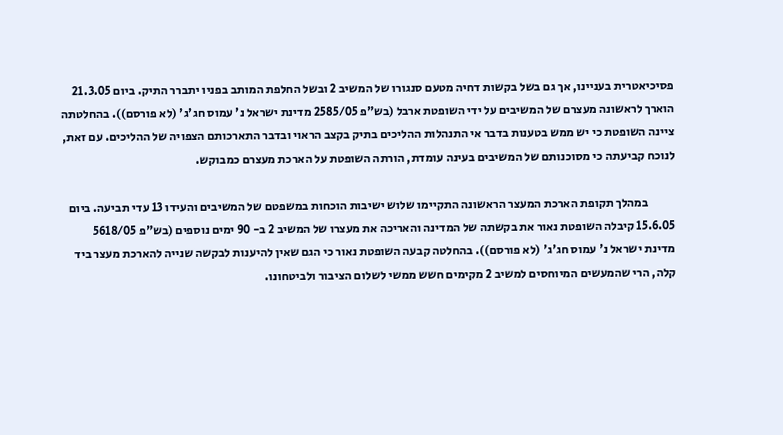פסיכיאטרית בעניינו, אך גם בשל בקשות דחיה מטעם סנגורו של המשיב 2 ובשל החלפת המותב בפניו יתברר התיק. ביום 21.3.05 הוארך לראשונה מעצרם של המשיבים על ידי השופטת ארבל (בש"פ 2585/05 מדינת ישראל נ' עמוס חג'ג' (לא פורסם)). בהחלטתה ציינה השופטת כי יש ממש בטענות בדבר אי התנהלות ההליכים בתיק בקצב הראוי ובדבר התארכותם הצפויה של ההליכים. עם זאת, לנוכח קביעתה כי מסוכנותם של המשיבים בעינה עומדת, הורתה השופטת על הארכת מעצרם כמבוקש.

           במהלך תקופת הארכת המעצר הראשונה התקיימו שלוש ישיבות הוכחות במשפטם של המשיבים והעידו 13 עדי תביעה. ביום 15.6.05 קיבלה השופטת נאור את בקשתה של המדינה והאריכה את מעצרו של המשיב 2 ב- 90 ימים נוספים (בש"פ 5618/05 מדינת ישראל נ' עמוס חג'ג' (לא פורסם)). בהחלטה קבעה השופטת נאור כי הגם שאין להיענות לבקשה שנייה להארכת מעצר ביד קלה, הרי שהמעשים המיוחסים למשיב 2 מקימים חשש ממשי לשלום הציבור ולביטחונו.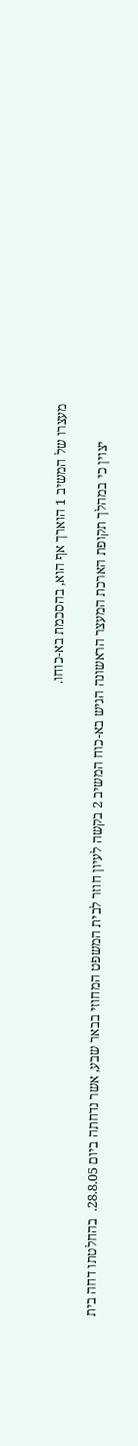מעצרו של המשיב 1 הוארך אף הוא, בהסכמת בא-כוחו.

           יצוין כי במהלך תקופת הארכת המעצר הראשונה הגיש בא-כוח המשיב 2 בקשה לעיון חוזר לבית המשפט המחוזי בבאר שבע, אשר נדחתה ביום 28.8.05.  בהחלטתו דחה בית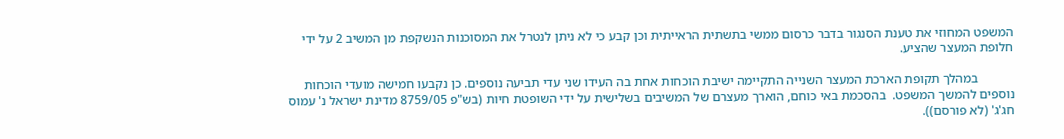המשפט המחוזי את טענת הסנגור בדבר כרסום ממשי בתשתית הראייתית וכן קבע כי לא ניתן לנטרל את המסוכנות הנשקפת מן המשיב 2 על ידי חלופת המעצר שהציע.

           במהלך תקופת הארכת המעצר השנייה התקיימה ישיבת הוכחות אחת בה העידו שני עדי תביעה נוספים. כן נקבעו חמישה מועדי הוכחות נוספים להמשך המשפט.  בהסכמת באי כוחם, הוארך מעצרם של המשיבים בשלישית על ידי השופטת חיות (בש"פ 8759/05 מדינת ישראל נ' עמוס חג'ג' (לא פורסם)).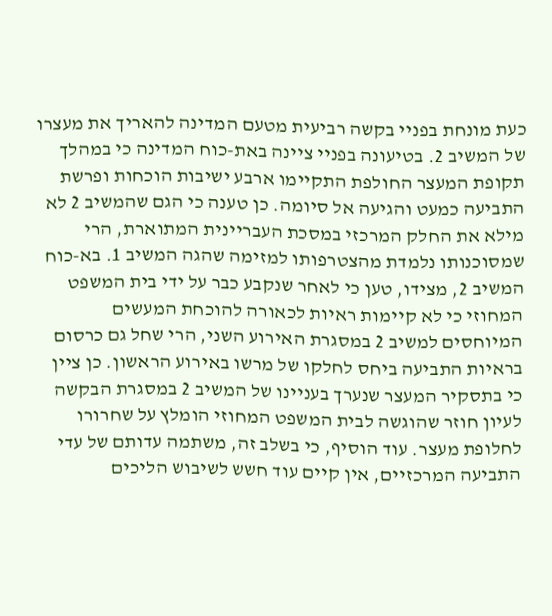כעת מונחת בפניי בקשה רביעית מטעם המדינה להאריך את מעצרו של המשיב 2. בטיעונה בפניי ציינה באת-כוח המדינה כי במהלך תקופת המעצר החולפת התקיימו ארבע ישיבות הוכחות ופרשת התביעה כמעט והגיעה אל סיומה. כן טענה כי הגם שהמשיב 2 לא מילא את החלק המרכזי במסכת העבריינית המתוארת, הרי שמסוכנותו נלמדת מהצטרפותו למזימה שהגה המשיב 1. בא-כוח המשיב 2, מצידו, טען כי לאחר שנקבע כבר על ידי בית המשפט המחוזי כי לא קיימות ראיות לכאורה להוכחת המעשים המיוחסים למשיב 2 במסגרת האירוע השני, הרי שחל גם כרסום בראיות התביעה ביחס לחלקו של מרשו באירוע הראשון. כן ציין כי בתסקיר המעצר שנערך בעניינו של המשיב 2 במסגרת הבקשה לעיון חוזר שהוגשה לבית המשפט המחוזי הומלץ על שחרורו לחלופת מעצר. עוד הוסיף, כי בשלב זה, משתמה עדותם של עדי התביעה המרכזיים, אין קיים עוד חשש לשיבוש הליכים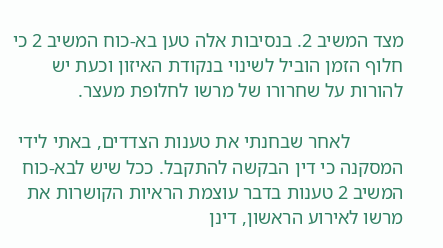מצד המשיב 2. בנסיבות אלה טען בא-כוח המשיב 2 כי חלוף הזמן הוביל לשינוי בנקודת האיזון וכעת יש להורות על שחרורו של מרשו לחלופת מעצר.

           לאחר שבחנתי את טענות הצדדים, באתי לידי המסקנה כי דין הבקשה להתקבל. ככל שיש לבא-כוח המשיב 2 טענות בדבר עוצמת הראיות הקושרות את מרשו לאירוע הראשון, דינן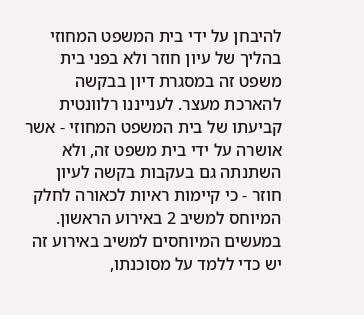להיבחן על ידי בית המשפט המחוזי בהליך של עיון חוזר ולא בפני בית משפט זה במסגרת דיון בבקשה להארכת מעצר. לענייננו רלוונטית קביעתו של בית המשפט המחוזי - אשר אושרה על ידי בית משפט זה, ולא השתנתה גם בעקבות בקשה לעיון חוזר - כי קיימות ראיות לכאורה לחלק המיוחס למשיב 2 באירוע הראשון. במעשים המיוחסים למשיב באירוע זה יש כדי ללמד על מסוכנתו,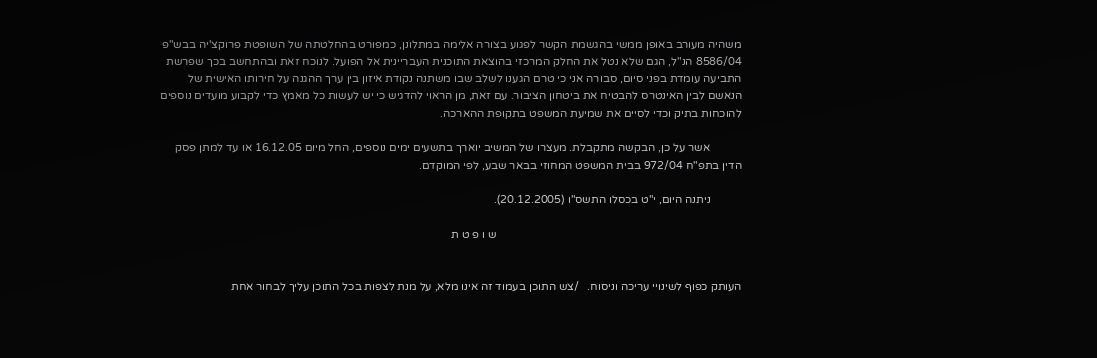משהיה מעורב באופן ממשי בהגשמת הקשר לפגוע בצורה אלימה במתלונן, כמפורט בהחלטתה של השופטת פרוקצ'יה בבש"פ 8586/04 הנ"ל, הגם שלא נטל את החלק המרכזי בהוצאת התוכנית העבריינית אל הפועל. לנוכח זאת ובהתחשב בכך שפרשת התביעה עומדת בפני סיום, סבורה אני כי טרם הגענו לשלב שבו משתנה נקודת איזון בין ערך ההגנה על חירותו האישית של הנאשם לבין האינטרס להבטיח את ביטחון הציבור. עם זאת, מן הראוי להדגיש כי יש לעשות כל מאמץ כדי לקבוע מועדים נוספים להוכחות בתיק וכדי לסיים את שמיעת המשפט בתקופת ההארכה.

           אשר על כן, הבקשה מתקבלת. מעצרו של המשיב יוארך בתשעים ימים נוספים, החל מיום 16.12.05 או עד למתן פסק הדין בתפ"ח 972/04 בבית המשפט המחוזי בבאר שבע, לפי המוקדם.

           ניתנה היום, י"ט בכסלו התשס"ו (20.12.2005).

                                                                                      ש ו פ ט ת


העותק כפוף לשינויי עריכה וניסוח.   /צש התוכן בעמוד זה אינו מלא, על מנת לצפות בכל התוכן עליך לבחור אחת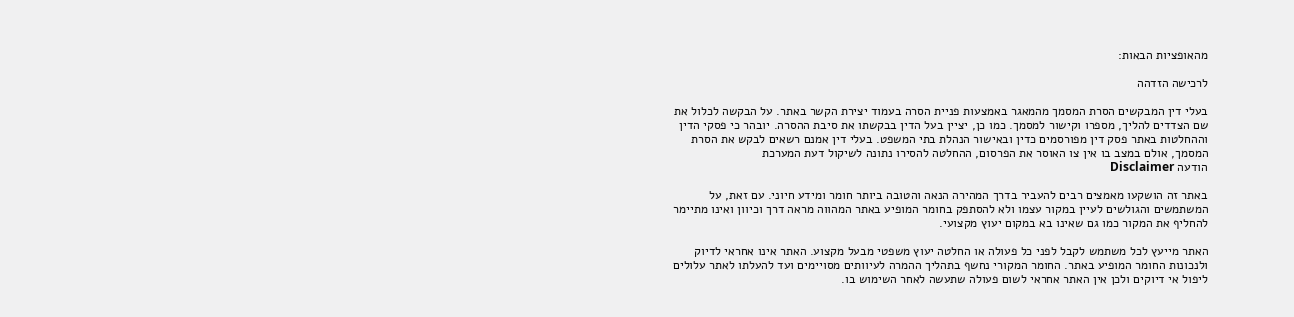מהאופציות הבאות:

לרכישה הזדהה

בעלי דין המבקשים הסרת המסמך מהמאגר באמצעות פניית הסרה בעמוד יצירת הקשר באתר. על הבקשה לכלול את שם הצדדים להליך, מספרו וקישור למסמך. כמו כן, יציין בעל הדין בבקשתו את סיבת ההסרה. יובהר כי פסקי הדין וההחלטות באתר פסק דין מפורסמים כדין ובאישור הנהלת בתי המשפט. בעלי דין אמנם רשאים לבקש את הסרת המסמך, אולם במצב בו אין צו האוסר את הפרסום, ההחלטה להסירו נתונה לשיקול דעת המערכת
הודעה Disclaimer

באתר זה הושקעו מאמצים רבים להעביר בדרך המהירה הנאה והטובה ביותר חומר ומידע חיוני. עם זאת, על המשתמשים והגולשים לעיין במקור עצמו ולא להסתפק בחומר המופיע באתר המהווה מראה דרך וכיוון ואינו מתיימר להחליף את המקור כמו גם שאינו בא במקום יעוץ מקצועי.

האתר מייעץ לכל משתמש לקבל לפני כל פעולה או החלטה יעוץ משפטי מבעל מקצוע. האתר אינו אחראי לדיוק ולנכונות החומר המופיע באתר. החומר המקורי נחשף בתהליך ההמרה לעיוותים מסויימים ועד להעלתו לאתר עלולים ליפול אי דיוקים ולכן אין האתר אחראי לשום פעולה שתעשה לאחר השימוש בו.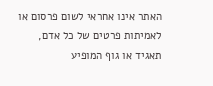האתר אינו אחראי לשום פרסום או לאמיתות פרטים של כל אדם, תאגיד או גוף המופיע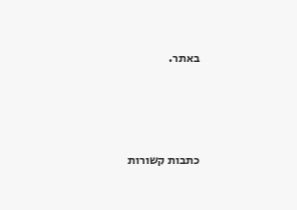באתר.




כתבות קשורות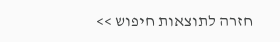חזרה לתוצאות חיפוש >>